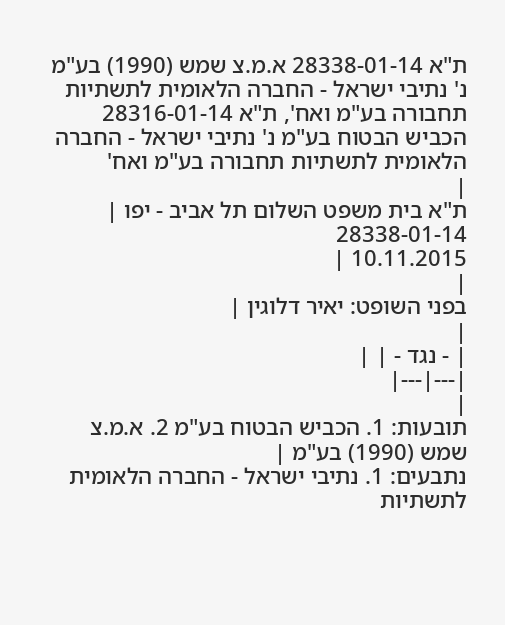ת"א 28338-01-14 א.מ.צ שמש (1990) בע"מ נ' נתיבי ישראל - החברה הלאומית לתשתיות תחבורה בע"מ ואח', ת"א 28316-01-14 הכביש הבטוח בע"מ נ' נתיבי ישראל - החברה הלאומית לתשתיות תחבורה בע"מ ואח'
|
ת"א בית משפט השלום תל אביב - יפו |
28338-01-14
10.11.2015 |
|
בפני השופט: יאיר דלוגין |
|
| - נגד - | |
|---|---|
|
תובעות: 1. הכביש הבטוח בע"מ 2. א.מ.צ שמש (1990) בע"מ |
נתבעים: 1. נתיבי ישראל - החברה הלאומית לתשתיות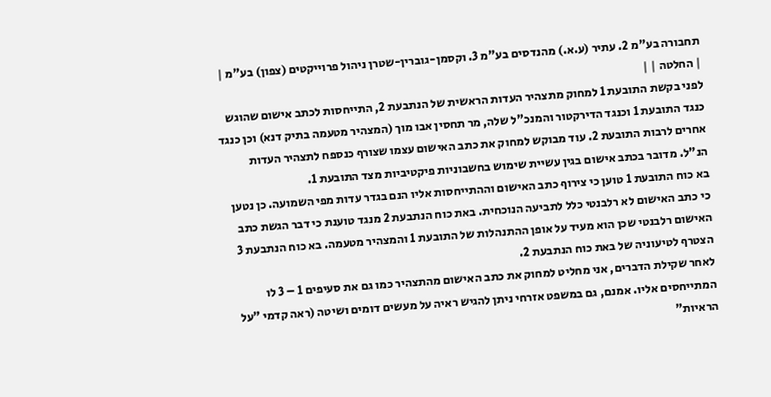תחבורה בע"מ 2. עתיר (ע.א.) מהנדסים בע"מ 3. וקסמן-גוברין-שטרן ניהול פרוייקטים (צפון) בע"מ |
| החלטה | |
לפני בקשת התובעת 1 למחוק מתצהיר העדות הראשית של הנתבעת 2, התייחסות לכתב אישום שהוגש כנגד התובעת 1 וכנגד הדירקטור והמנכ"ל שלה, מר תחסין אבו מוך (המצהיר מטעמה בתיק דנא) וכן כנגד אחרים לרבות התובעת 2. עוד מבוקש למחוק את כתב האישום עצמו שצורף כנספח לתצהיר העדות הנ"ל. מדובר בכתב אישום בגין עשיית שימוש בחשבוניות פיקטיביות מצד התובעת 1.
בא כוח התובעת 1 טוען כי צירוף כתב האישום וההתייחסות אליו הנם בגדר עדות מפי השמועה. כן נטען כי כתב האישום לא רלבנטי כלל לתביעה הנוכחית. באת כוח הנתבעת 2 מנגד טוענת כי דבר הגשת כתב האישום רלבנטי שכן הוא מעיד על אופן ההתנהלות של התובעת 1 והמצהיר מטעמה. בא כוח הנתבעת 3 הצטרף לטיעוניה של באת כוח הנתבעת 2.
לאחר שקילת הדברים, אני מחליט למחוק את כתב האישום מהתצהיר כמו גם את סעיפים 1 – 3 לו המתייחסים אליו. אמנם, גם במשפט אזרחי ניתן להגיש ראיה על מעשים דומים ושיטה (ראה קדמי "על הראיות"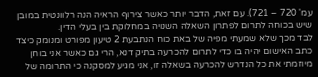עמ' 720 – 721). עם זאת, הדבר יותר כאשר צירוף הראיה הנה רלוונטית במובן שיש בכוחה לתרום לפתרון השאלה השנויה במחלוקת בין בעלי הדין.
לבד מכך שלא שמעתי מפיה של באת כוח הנתבעת 2 טיעון מפורט ומנומק כיצד כתב האישום יהיה בו כדי לתרום להכרעה בתיק דנא, הרי גם כאשר אני בוחן מיוזמתי את כל הנדרש להכרעה בשאלה זו, אני מגיע למסקנה כי התרומה של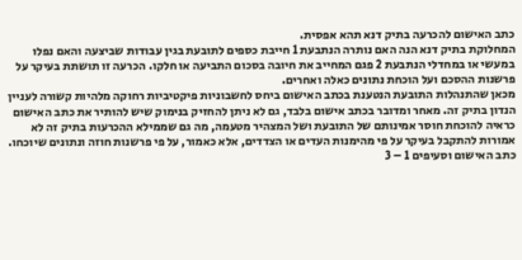כתב האישום להכרעה בתיק דנא תהא אפסית.
המחלוקת בתיק דנא הנה האם נותרה הנתבעת 1 חייבת כספים לתובעת בגין עבודות שביצעה והאם נפלו במעשי או במחדלי הנתבעת 2 פגם המחייב את חיובה בסכום התביעה או חלקו. הכרעה זו תושתת בעיקר על פרשנות ההסכם ועל הוכחת נתונים כאלה ואחרים.
מכאן שהתנהלות התובעת הנטענת בכתב האישום ביחס לחשבוניות פיקטיביות רחוקה מלהיות קשורה לעניין הנדון בתיק זה. מאחר ומדובר בכתב אישום בלבד, גם לא ניתן להחזיק בנימוק שיש להותיר את כתב האישום כראיה להוכחת חוסר אמינותם של התובעת ושל המצהיר מטעמה, מה גם שממילא ההכרעות בתיק זה לא אמורות להתקבל בעיקר על פי מהימנות העדים או הצדדים, אלא כאמור, על פי פרשנות חוזה ונתונים שיוכחו.
כתב האישום וסעיפים 1 – 3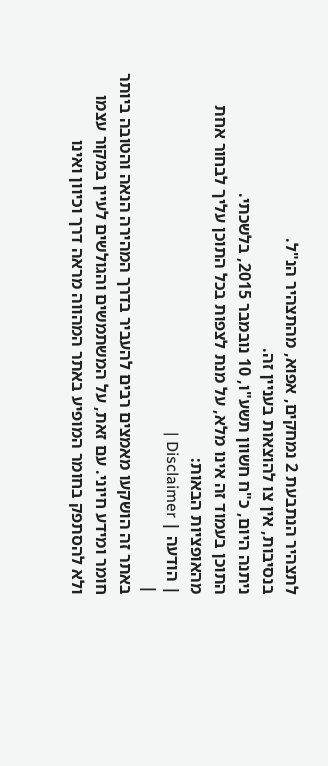לתצהיר הנתבעת 2 נמחקים, אפוא, מהתצהיר הנ"ל.
בנסיבות, אין צו להוצאות בעניין זה.
ניתנה היום, כ"ח חשוון תשע"ו, 10 נובמבר 2015, בלשכתי.
התוכן בעמוד זה אינו מלא, על מנת לצפות בכל התוכן עליך לבחור אחת מהאופציות הבאות:
| הודעה | Disclaimer |
|
באתר זה הושקעו מאמצים רבים להעביר בדרך המהירה הנאה והטובה ביותר חומר ומידע חיוני. עם זאת, על המשתמשים והגולשים לעיין במקור עצמו ולא להסתפק בחומר המופיע באתר המהווה מראה דרך וכיוון ואינו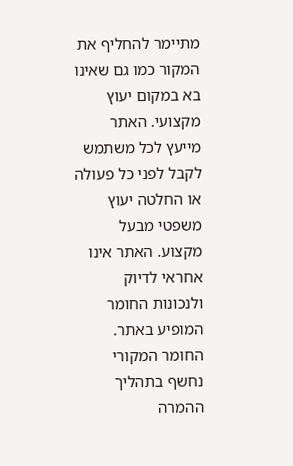מתיימר להחליף את המקור כמו גם שאינו בא במקום יעוץ מקצועי. האתר מייעץ לכל משתמש לקבל לפני כל פעולה או החלטה יעוץ משפטי מבעל מקצוע. האתר אינו אחראי לדיוק ולנכונות החומר המופיע באתר. החומר המקורי נחשף בתהליך ההמרה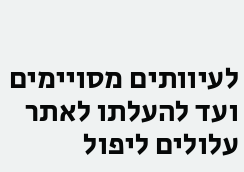לעיוותים מסויימים ועד להעלתו לאתר עלולים ליפול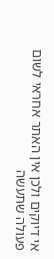אי דיוקים ולכן אין האתר אחראי לשום פעולה שתעשה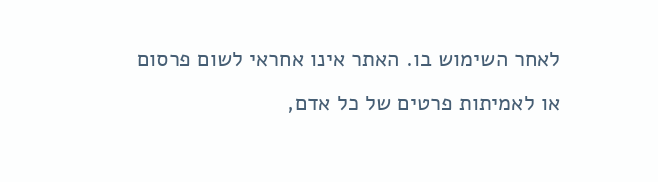לאחר השימוש בו. האתר אינו אחראי לשום פרסום או לאמיתות פרטים של כל אדם,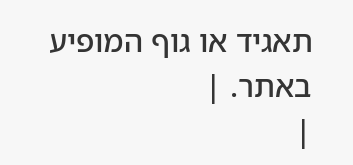תאגיד או גוף המופיע באתר. |
|